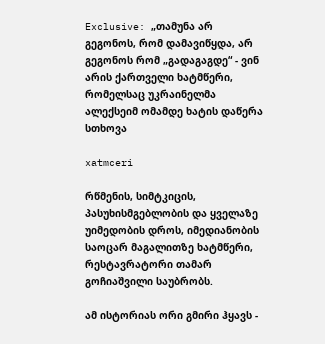Exclusive: „თამუნა არ გეგონოს, რომ დამავიწყდა, არ გეგონოს რომ „გადაგაგდე“ - ვინ არის ქართველი ხატმწერი, რომელსაც უკრაინელმა ალექსეიმ ომამდე ხატის დაწერა სთხოვა

xatmceri

რწმენის, სიმტკიცის, პასუხისმგებლობის და ყველაზე უიმედობის დროს, იმედიანობის საოცარ მაგალითზე ხატმწერი, რესტავრატორი თამარ გოჩიაშვილი საუბრობს.

ამ ისტორიას ორი გმირი ჰყავს -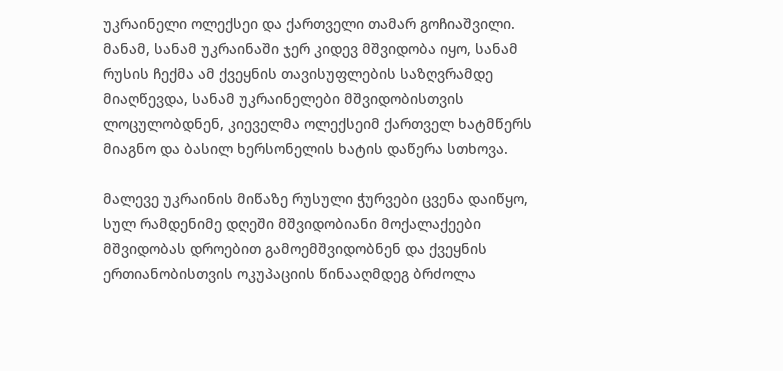უკრაინელი ოლექსეი და ქართველი თამარ გოჩიაშვილი. მანამ, სანამ უკრაინაში ჯერ კიდევ მშვიდობა იყო, სანამ რუსის ჩექმა ამ ქვეყნის თავისუფლების საზღვრამდე მიაღწევდა, სანამ უკრაინელები მშვიდობისთვის ლოცულობდნენ, კიეველმა ოლექსეიმ ქართველ ხატმწერს მიაგნო და ბასილ ხერსონელის ხატის დაწერა სთხოვა.

მალევე უკრაინის მიწაზე რუსული ჭურვები ცვენა დაიწყო, სულ რამდენიმე დღეში მშვიდობიანი მოქალაქეები მშვიდობას დროებით გამოემშვიდობნენ და ქვეყნის ერთიანობისთვის ოკუპაციის წინააღმდეგ ბრძოლა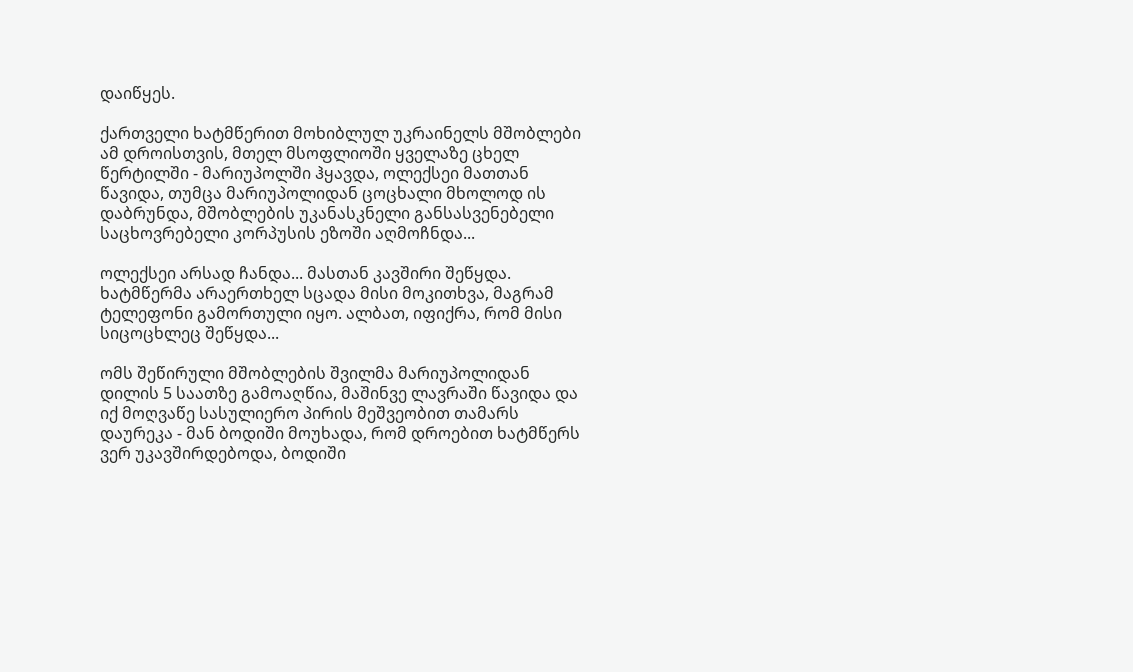დაიწყეს.

ქართველი ხატმწერით მოხიბლულ უკრაინელს მშობლები ამ დროისთვის, მთელ მსოფლიოში ყველაზე ცხელ წერტილში - მარიუპოლში ჰყავდა, ოლექსეი მათთან წავიდა, თუმცა მარიუპოლიდან ცოცხალი მხოლოდ ის დაბრუნდა, მშობლების უკანასკნელი განსასვენებელი საცხოვრებელი კორპუსის ეზოში აღმოჩნდა...

ოლექსეი არსად ჩანდა... მასთან კავშირი შეწყდა. ხატმწერმა არაერთხელ სცადა მისი მოკითხვა, მაგრამ ტელეფონი გამორთული იყო. ალბათ, იფიქრა, რომ მისი სიცოცხლეც შეწყდა...

ომს შეწირული მშობლების შვილმა მარიუპოლიდან დილის 5 საათზე გამოაღწია, მაშინვე ლავრაში წავიდა და იქ მოღვაწე სასულიერო პირის მეშვეობით თამარს დაურეკა - მან ბოდიში მოუხადა, რომ დროებით ხატმწერს ვერ უკავშირდებოდა, ბოდიში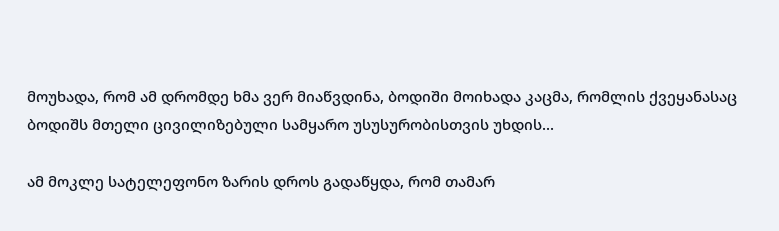მოუხადა, რომ ამ დრომდე ხმა ვერ მიაწვდინა, ბოდიში მოიხადა კაცმა, რომლის ქვეყანასაც ბოდიშს მთელი ცივილიზებული სამყარო უსუსურობისთვის უხდის...

ამ მოკლე სატელეფონო ზარის დროს გადაწყდა, რომ თამარ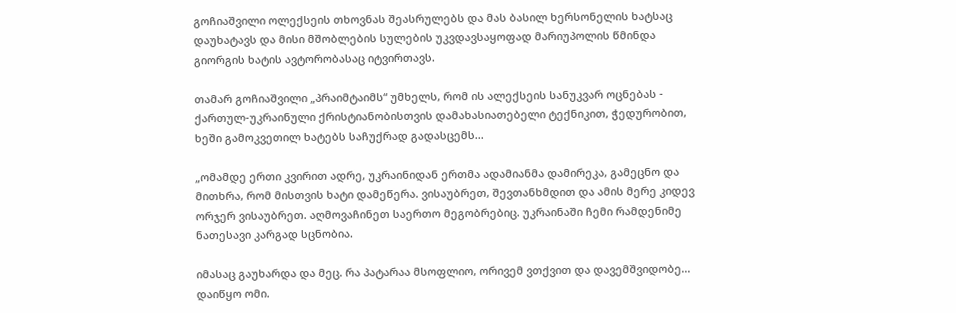გოჩიაშვილი ოლექსეის თხოვნას შეასრულებს და მას ბასილ ხერსონელის ხატსაც დაუხატავს და მისი მშობლების სულების უკვდავსაყოფად მარიუპოლის წმინდა გიორგის ხატის ავტორობასაც იტვირთავს.

თამარ გოჩიაშვილი „პრაიმტაიმს“ უმხელს, რომ ის ალექსეის სანუკვარ ოცნებას - ქართულ-უკრაინული ქრისტიანობისთვის დამახასიათებელი ტექნიკით, ჭედურობით, ხეში გამოკვეთილ ხატებს საჩუქრად გადასცემს...

„ომამდე ერთი კვირით ადრე, უკრაინიდან ერთმა ადამიანმა დამირეკა, გამეცნო და მითხრა, რომ მისთვის ხატი დამეწერა. ვისაუბრეთ, შევთანხმდით და ამის მერე კიდევ ორჯერ ვისაუბრეთ. აღმოვაჩინეთ საერთო მეგობრებიც. უკრაინაში ჩემი რამდენიმე ნათესავი კარგად სცნობია.

იმასაც გაუხარდა და მეც. რა პატარაა მსოფლიო, ორივემ ვთქვით და დავემშვიდობე... დაიწყო ომი.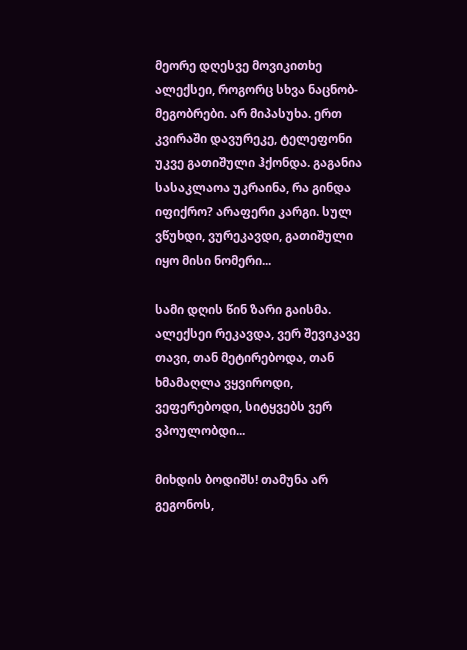მეორე დღესვე მოვიკითხე ალექსეი, როგორც სხვა ნაცნობ-მეგობრები. არ მიპასუხა. ერთ კვირაში დავურეკე, ტელეფონი უკვე გათიშული ჰქონდა. გაგანია სასაკლაოა უკრაინა, რა გინდა იფიქრო? არაფერი კარგი. სულ ვწუხდი, ვურეკავდი, გათიშული იყო მისი ნომერი...

სამი დღის წინ ზარი გაისმა. ალექსეი რეკავდა, ვერ შევიკავე თავი, თან მეტირებოდა, თან ხმამაღლა ვყვიროდი, ვეფერებოდი, სიტყვებს ვერ ვპოულობდი...

მიხდის ბოდიშს! თამუნა არ გეგონოს,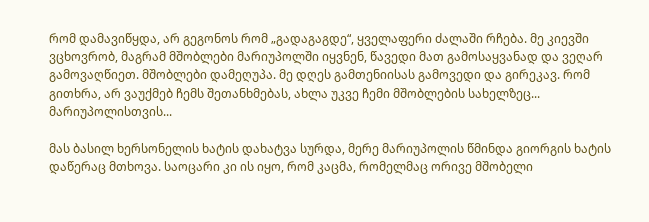რომ დამავიწყდა, არ გეგონოს რომ „გადაგაგდე“, ყველაფერი ძალაში რჩება. მე კიევში ვცხოვრობ, მაგრამ მშობლები მარიუპოლში იყვნენ, წავედი მათ გამოსაყვანად და ვეღარ გამოვაღწიეთ. მშობლები დამეღუპა. მე დღეს გამთენიისას გამოვედი და გირეკავ. რომ გითხრა, არ ვაუქმებ ჩემს შეთანხმებას, ახლა უკვე ჩემი მშობლების სახელზეც... მარიუპოლისთვის...

მას ბასილ ხერსონელის ხატის დახატვა სურდა, მერე მარიუპოლის წმინდა გიორგის ხატის დაწერაც მთხოვა. საოცარი კი ის იყო, რომ კაცმა, რომელმაც ორივე მშობელი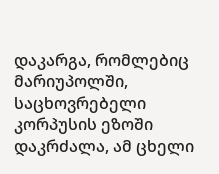დაკარგა, რომლებიც მარიუპოლში, საცხოვრებელი კორპუსის ეზოში დაკრძალა, ამ ცხელი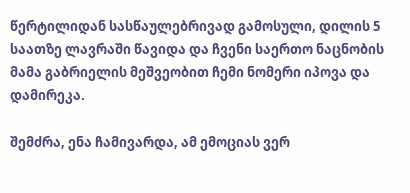წერტილიდან სასწაულებრივად გამოსული, დილის 5 საათზე ლავრაში წავიდა და ჩვენი საერთო ნაცნობის მამა გაბრიელის მეშვეობით ჩემი ნომერი იპოვა და დამირეკა.

შემძრა, ენა ჩამივარდა, ამ ემოციას ვერ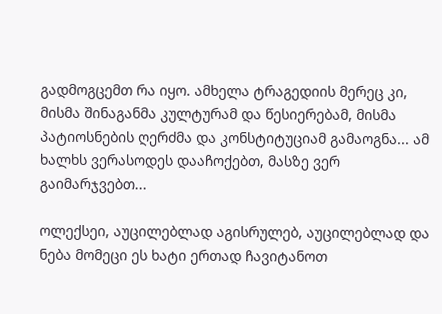გადმოგცემთ რა იყო. ამხელა ტრაგედიის მერეც კი, მისმა შინაგანმა კულტურამ და წესიერებამ, მისმა პატიოსნების ღერძმა და კონსტიტუციამ გამაოგნა... ამ ხალხს ვერასოდეს დააჩოქებთ, მასზე ვერ გაიმარჯვებთ...

ოლექსეი, აუცილებლად აგისრულებ, აუცილებლად და ნება მომეცი ეს ხატი ერთად ჩავიტანოთ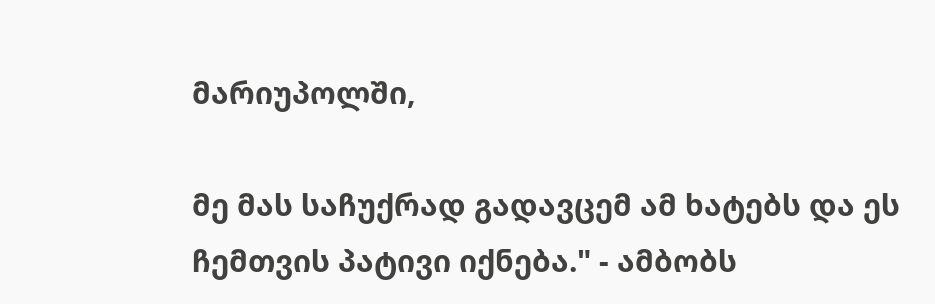მარიუპოლში,

მე მას საჩუქრად გადავცემ ამ ხატებს და ეს ჩემთვის პატივი იქნება." - ამბობს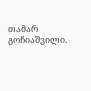თამარ გოჩიაშვილი.